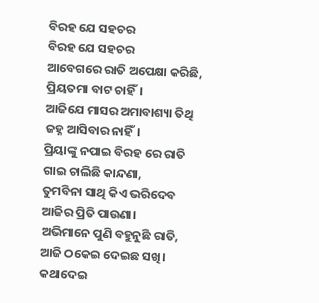ବିରହ ଯେ ସହଚର
ବିରହ ଯେ ସହଚର
ଆବେଗରେ ରାତି ଅପେକ୍ଷା କରିଛି,
ପ୍ରିୟତମା ବାଟ ଚାହିଁ।
ଆଜିଯେ ମାସର ଅମାବାଶ୍ୟା ତିଥି
ଜହ୍ନ ଆସିବାର ନାହିଁ।
ପ୍ରିୟାଙ୍କୁ ନପାଇ ବିରହ ରେ ରାତି
ଗାଇ ଚାଲିଛି କାନ୍ଦଣା,
ତୁମବିନା ସାଥି କିଏ ଭରିଦେବ
ଆଜିର ପ୍ରିତି ପାଉଣା।
ଅଭିମାନେ ପୁଣି ବହୁନୁଛି ରାତି,
ଆଜି ଠକେଇ ଦେଇଛ ସଖି।
କଥାଦେଇ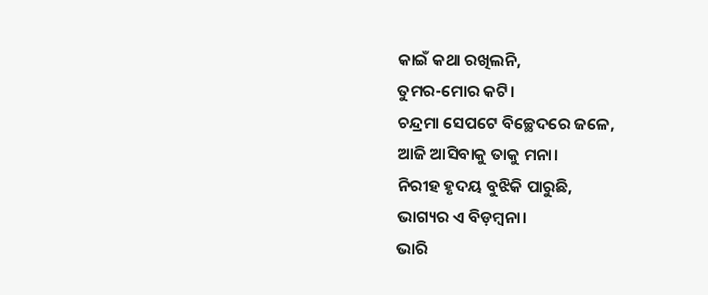କାଇଁ କଥା ରଖିଲନି,
ତୁମର-ମୋର କଟି।
ଚନ୍ଦ୍ରମା ସେପଟେ ବିଚ୍ଛେଦରେ ଜଳେ,
ଆଜି ଆସିବାକୁ ତାକୁ ମନା।
ନିରୀହ ହୃଦୟ ବୁଝିକି ପାରୁଛି,
ଭାଗ୍ୟର ଏ ବିଡ଼ମ୍ବନା।
ଭାରି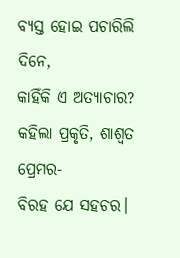ବ୍ୟସ୍ତ ହୋଇ ପଚାରିଲି ଦିନେ,
କାହିଁକି ଏ ଅତ୍ୟାଚାର?
କହିଲା ପ୍ରକୃତି, ଶାଶ୍ୱତ ପ୍ରେମର-
ବିରହ ଯେ ସହଚର।